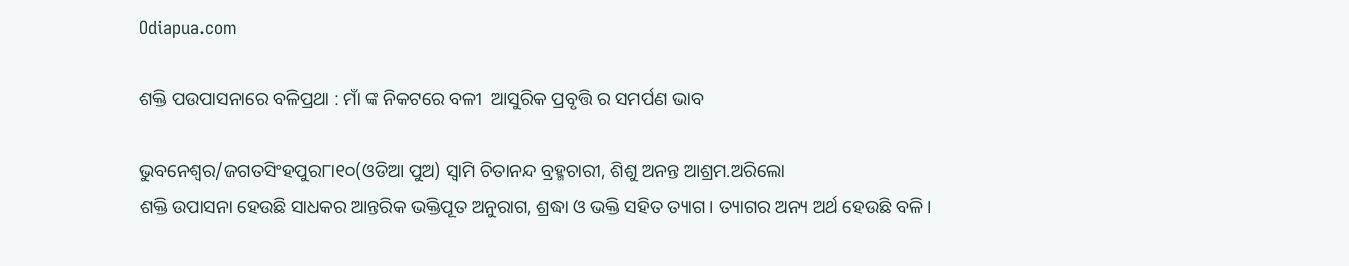Odiapua.com

ଶକ୍ତି ପଉପାସନାରେ ବଳିପ୍ରଥା : ମାଁ ଙ୍କ ନିକଟରେ ବଳୀ  ଆସୁରିକ ପ୍ରବୃତ୍ତି ର ସମର୍ପଣ ଭାବ

ଭୁବନେଶ୍ୱର/ଜଗତସିଂହପୁର୮ା୧୦(ଓଡିଆ ପୁଅ) ସ୍ୱାମି ଚିତାନନ୍ଦ ବ୍ରହ୍ମଚାରୀ, ଶିଶୁ ଅନନ୍ତ ଆଶ୍ରମ.ଅରିଲୋ
ଶକ୍ତି ଉପାସନା ହେଉଛି ସାଧକର ଆନ୍ତରିକ ଭକ୍ତିପୂତ ଅନୁରାଗ, ଶ୍ରଦ୍ଧା ଓ ଭକ୍ତି ସହିତ ତ୍ୟାଗ। ତ୍ୟାଗର ଅନ୍ୟ ଅର୍ଥ ହେଉଛି ବଳି।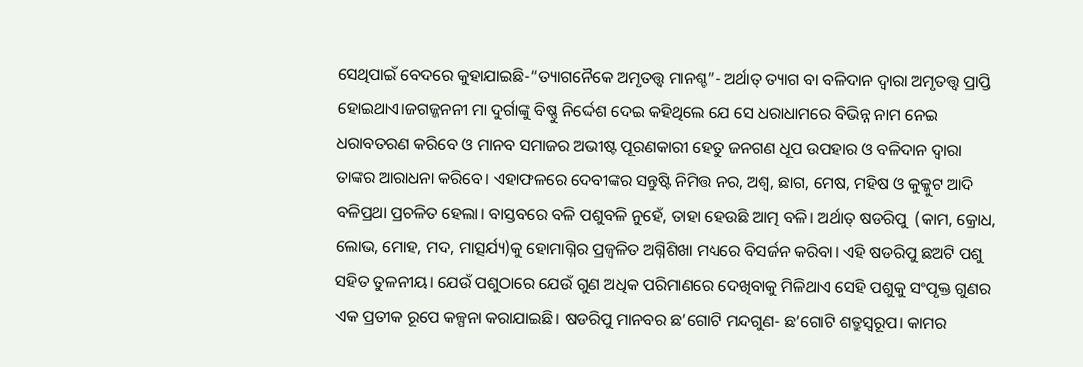ସେଥିପାଇଁ ବେଦରେ କୁହାଯାଇଛି-“ତ୍ୟାଗନୈକେ ଅମୃତତ୍ତ୍ୱ ମାନଶ୍ଚ”- ଅର୍ଥାତ୍ ତ୍ୟାଗ ବା ବଳିଦାନ ଦ୍ବାରା ଅମୃତତ୍ତ୍ୱ ପ୍ରାପ୍ତି ହୋଇଥାଏ।ଜଗଜ୍ଜନନୀ ମା ଦୁର୍ଗାଙ୍କୁ ବିଷ୍ଣୁ ନିର୍ଦ୍ଦେଶ ଦେଇ କହିଥିଲେ ଯେ ସେ ଧରାଧାମରେ ବିଭିନ୍ନ ନାମ ନେଇ ଧରାବତରଣ କରିବେ ଓ ମାନବ ସମାଜର ଅଭୀଷ୍ଟ ପୂରଣକାରୀ ହେତୁ ଜନଗଣ ଧୂପ ଉପହାର ଓ ବଳିଦାନ ଦ୍ବାରା ତାଙ୍କର ଆରାଧନା କରିବେ। ଏହାଫଳରେ ଦେବୀଙ୍କର ସନ୍ତୁଷ୍ଟି ନିମିତ୍ତ ନର, ଅଶ୍ବ, ଛାଗ, ମେଷ, ମହିଷ ଓ କୁକ୍କୁଟ ଆଦି ବଳିପ୍ରଥା ପ୍ରଚଳିତ ହେଲା। ବାସ୍ତବରେ ବଳି ପଶୁବଳି ନୁହେଁ, ତାହା ହେଉଛି ଆତ୍ମ ବଳି। ଅର୍ଥାତ୍ ଷଡରିପୁ  (କାମ, କ୍ରୋଧ, ଲୋଭ, ମୋହ, ମଦ, ମାତ୍ସର୍ଯ୍ୟ)କୁ ହୋମାଗ୍ନିର ପ୍ରଜ୍ବଳିତ ଅଗ୍ନିଶିଖା ମଧ୍ୟରେ ବିସର୍ଜନ କରିବା। ଏହି ଷଡରିପୁ ଛଅଟି ପଶୁ ସହିତ ତୁଳନୀୟ। ଯେଉଁ ପଶୁଠାରେ ଯେଉଁ ଗୁଣ ଅଧିକ ପରିମାଣରେ ଦେଖିବାକୁ ମିଳିଥାଏ ସେହି ପଶୁକୁ ସଂପୃକ୍ତ ଗୁଣର ଏକ ପ୍ରତୀକ ରୂପେ କଳ୍ପନା କରାଯାଇଛି। ଷଡରିପୁ ମାନବର ଛ’ଗୋଟି ମନ୍ଦଗୁଣ- ଛ’ଗୋଟି ଶତ୍ରୁସ୍ୱରୂପ। କାମର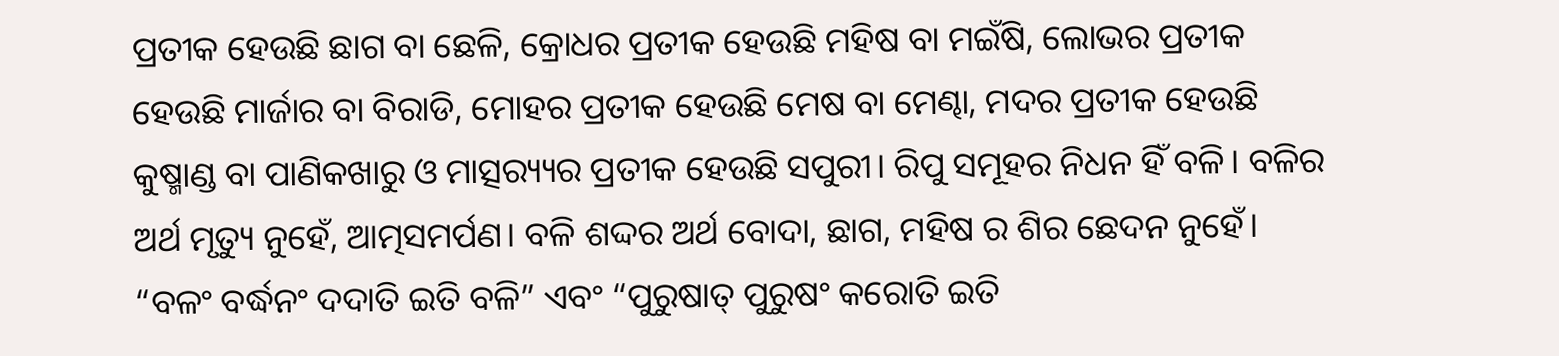ପ୍ରତୀକ ହେଉଛି ଛାଗ ବା ଛେଳି, କ୍ରୋଧର ପ୍ରତୀକ ହେଉଛି ମହିଷ ବା ମଇଁଷି, ଲୋଭର ପ୍ରତୀକ ହେଉଛି ମାର୍ଜାର ବା ବିରାଡି, ମୋହର ପ୍ରତୀକ ହେଉଛି ମେଷ ବା ମେଣ୍ଢା, ମଦର ପ୍ରତୀକ ହେଉଛି କୁଷ୍ମାଣ୍ଡ ବା ପାଣିକଖାରୁ ଓ ମାତ୍ସର‌୍ୟ୍ୟର ପ୍ରତୀକ ହେଉଛି ସପୁରୀ। ରିପୁ ସମୂହର ନିଧନ ହିଁ ବଳି। ବଳିର ଅର୍ଥ ମୃତ୍ୟୁ ନୁହେଁ, ଆତ୍ମସମର୍ପଣ। ବଳି ଶଦ୍ଦର ଅର୍ଥ ବୋଦା, ଛାଗ, ମହିଷ ର ଶିର ଛେଦନ ନୁହେଁ। “ବଳଂ ବର୍ଦ୍ଧନଂ ଦଦାତି ଇତି ବଳି” ଏବଂ “ପୁରୁଷାତ୍ ପୁରୁଷଂ କରୋତି ଇତି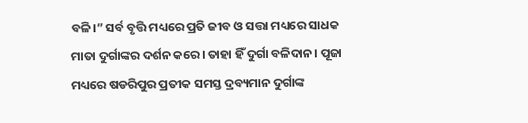ବଳି।” ସର୍ବ ବୃତ୍ତି ମଧ୍ୟରେ ପ୍ରତି ଜୀବ ଓ ସତ୍ତା ମଧ୍ୟରେ ସାଧକ ମାତା ଦୁର୍ଗାଙ୍କର ଦର୍ଶନ କରେ। ତାହା ହିଁ ଦୁର୍ଗା ବଳିଦାନ। ପୂଜା ମଧ୍ୟରେ ଷଡରିପୁର ପ୍ରତୀକ ସମସ୍ତ ଦ୍ରବ୍ୟମାନ ଦୁର୍ଗାଙ୍କ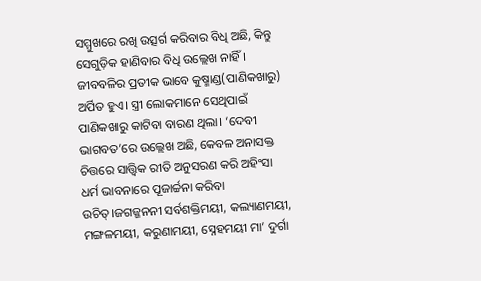ସମ୍ମୁଖରେ ରଖି ଉତ୍ସର୍ଗ କରିବାର ବିଧି ଅଛି, କିନ୍ତୁ ସେଗୁଡ଼ିକ ହାଣିବାର ବିଧି ଉଲ୍ଲେଖ ନାହିଁ। ଜୀବବଳିର ପ୍ରତୀକ ଭାବେ କୁଷ୍ମାଣ୍ଡ(ପାଣିକଖାରୁ) ଅର୍ପିତ ହୁଏ। ସ୍ତ୍ରୀ ଲୋକମାନେ ସେଥିପାଇଁ ପାଣିକଖାରୁ କାଟିବା ବାରଣ ଥିଲା। ‘ଦେବୀ ଭାଗବତ’ରେ ଉଲ୍ଲେଖ ଅଛି, କେବଳ ଅନାସକ୍ତ ଚିତ୍ତରେ ସାତ୍ତ୍ଵିକ ରୀତି ଅନୁସରଣ କରି ଅହିଂସା ଧର୍ମ ଭାବନାରେ ପୂଜାର୍ଚ୍ଚନା କରିବା ଉଚିତ୍।ଜଗଜ୍ଜନନୀ ସର୍ବଶକ୍ତିମୟୀ, କଲ୍ୟାଣମୟୀ, ମଙ୍ଗଳମୟୀ, କରୁଣାମୟୀ, ସ୍ନେହମୟୀ ମା’ ଦୁର୍ଗା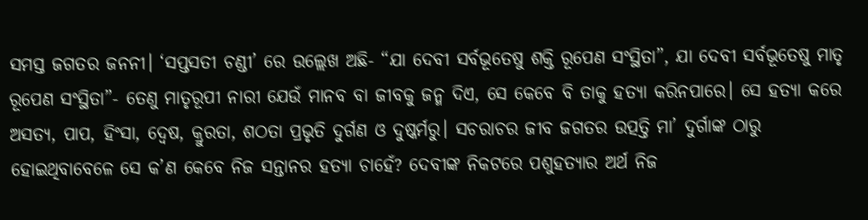ସମସ୍ତ ଜଗତର ଜନନୀ। ‘ସପ୍ତସତୀ ଚଣ୍ଡୀ’ ରେ ଉଲ୍ଲେଖ ଅଛି- “ଯା ଦେବୀ ସର୍ବଭୂତେଷୁ ଶକ୍ତି ରୂପେଣ ସଂସ୍ଥିତା”, ଯା ଦେବୀ ସର୍ବଭୂତେଷୁ ମାତୃ ରୂପେଣ ସଂସ୍ଥିତା”- ତେଣୁ ମାତୃରୂପୀ ନାରୀ ଯେଉଁ ମାନବ ବା ଜୀବକୁ ଜନ୍ମ ଦିଏ, ସେ କେବେ ବି ତାକୁ ହତ୍ୟା କରିନପାରେ। ସେ ହତ୍ୟା କରେ ଅସତ୍ୟ, ପାପ, ହିଂସା, ଦ୍ୱେଷ, କ୍ରୁରତା, ଶଠତା ପ୍ରଭୃତି ଦୁର୍ଗଣ ଓ ଦୁଷ୍କର୍ମରୁ। ସଚରାଚର ଜୀବ ଜଗତର ଉତ୍ପତ୍ତି ମା’ ଦୁର୍ଗାଙ୍କ ଠାରୁ ହୋଇଥିବାବେଳେ ସେ କ’ଣ କେବେ ନିଜ ସନ୍ତାନର ହତ୍ୟା ଚାହେଁ? ଦେବୀଙ୍କ ନିକଟରେ ପଶୁହତ୍ୟାର ଅର୍ଥ ନିଜ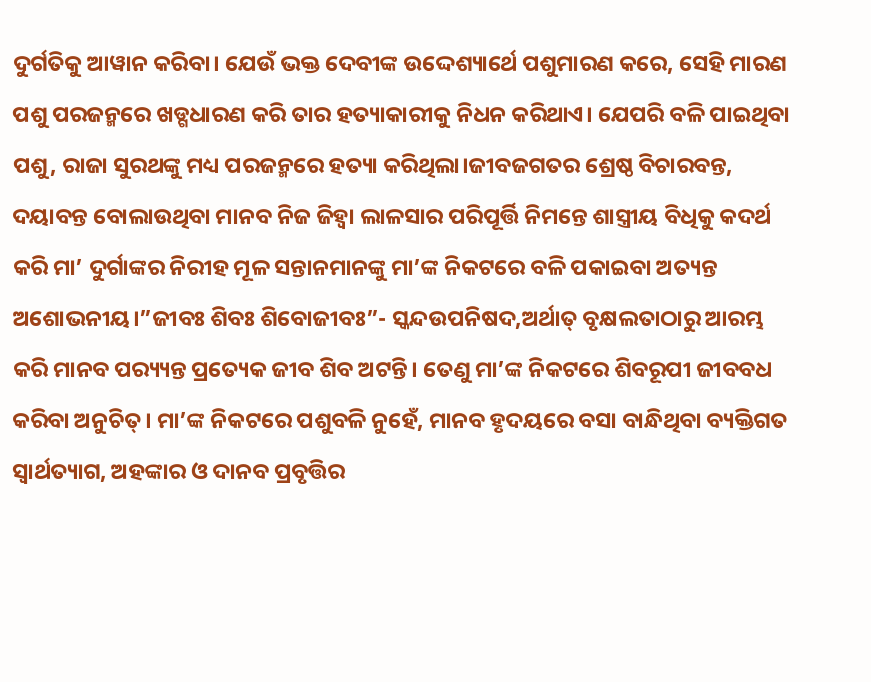ଦୁର୍ଗତିକୁ ଆୱାନ କରିବା। ଯେଉଁ ଭକ୍ତ ଦେବୀଙ୍କ ଉଦ୍ଦେଶ୍ୟାର୍ଥେ ପଶୁମାରଣ କରେ, ସେହି ମାରଣ ପଶୁ ପରଜନ୍ମରେ ଖଡ୍ଗଧାରଣ କରି ତାର ହତ୍ୟାକାରୀକୁ ନିଧନ କରିଥାଏ। ଯେପରି ବଳି ପାଇଥିବା ପଶୁ, ରାଜା ସୁରଥଙ୍କୁ ମଧ୍ୟ ପରଜନ୍ମରେ ହତ୍ୟା କରିଥିଲା।ଜୀବଜଗତର ଶ୍ରେଷ୍ଠ ବିଚାରବନ୍ତ, ଦୟାବନ୍ତ ବୋଲାଉଥିବା ମାନବ ନିଜ ଜିହ୍ଵା ଲାଳସାର ପରିପୂର୍ତ୍ତି ନିମନ୍ତେ ଶାସ୍ତ୍ରୀୟ ବିଧିକୁ କଦର୍ଥ କରି ମା’ ଦୁର୍ଗାଙ୍କର ନିରୀହ ମୂଳ ସନ୍ତାନମାନଙ୍କୁ ମା’ଙ୍କ ନିକଟରେ ବଳି ପକାଇବା ଅତ୍ୟନ୍ତ ଅଶୋଭନୀୟ।”ଜୀବଃ ଶିବଃ ଶିବୋଜୀବଃ”- ସ୍କନ୍ଦଉପନିଷଦ,ଅର୍ଥାତ୍ ବୃକ୍ଷଲତାଠାରୁ ଆରମ୍ଭ କରି ମାନବ ପର‌୍ୟ୍ୟନ୍ତ ପ୍ରତ୍ୟେକ ଜୀବ ଶିବ ଅଟନ୍ତି। ତେଣୁ ମା’ଙ୍କ ନିକଟରେ ଶିବରୂପୀ ଜୀବବଧ କରିବା ଅନୁଚିତ୍। ମା’ଙ୍କ ନିକଟରେ ପଶୁବଳି ନୁହେଁ, ମାନବ ହୃଦୟରେ ବସା ବାନ୍ଧିଥିବା ବ୍ୟକ୍ତିଗତ ସ୍ୱାର୍ଥତ୍ୟାଗ, ଅହଙ୍କାର ଓ ଦାନବ ପ୍ରବୃତ୍ତିର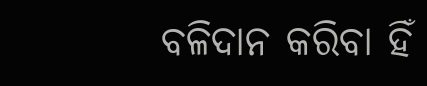ବଳିଦାନ କରିବା ହିଁ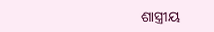ଶାସ୍ତ୍ରୀୟ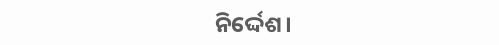ନିର୍ଦ୍ଦେଶ।